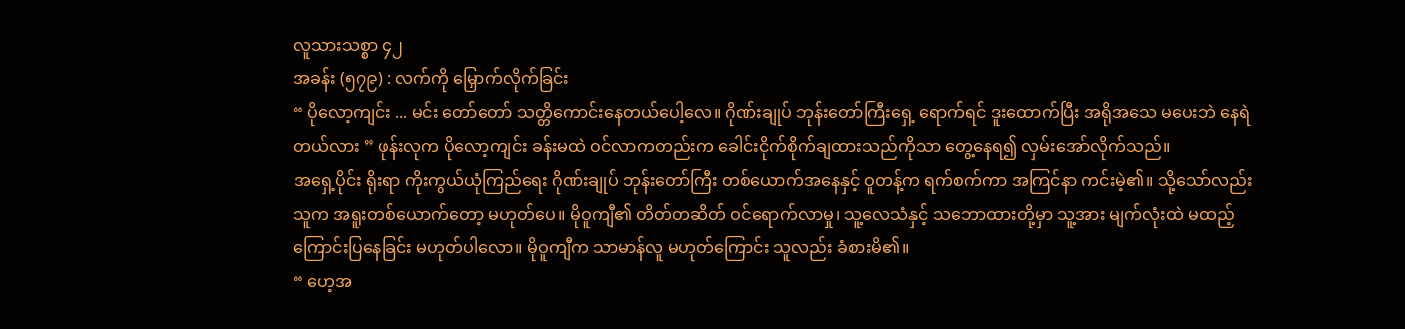လူသားသစ္စာ ၄၂
အခန်း (၅၇၉) : လက်ကို မြှောက်လိုက်ခြင်း
“ ပိုလော့ကျင်း ... မင်း တော်တော် သတ္တိကောင်းနေတယ်ပေါ့လေ။ ဂိုဏ်းချုပ် ဘုန်းတော်ကြီးရှေ့ ရောက်ရင် ဒူးထောက်ပြီး အရိုအသေ မပေးဘဲ နေရဲတယ်လား ” ဖုန်းလုက ပိုလော့ကျင်း ခန်းမထဲ ဝင်လာကတည်းက ခေါင်းငိုက်စိုက်ချထားသည်ကိုသာ တွေ့နေရ၍ လှမ်းအော်လိုက်သည်။
အရှေ့ပိုင်း ရိုးရာ ကိုးကွယ်ယုံကြည်ရေး ဂိုဏ်းချုပ် ဘုန်းတော်ကြီး တစ်ယောက်အနေနှင့် ဝူတန့်က ရက်စက်ကာ အကြင်နာ ကင်းမဲ့၏။ သို့သော်လည်း သူက အရူးတစ်ယောက်တော့ မဟုတ်ပေ။ မိုဝူကျီ၏ တိတ်တဆိတ် ဝင်ရောက်လာမှု၊ သူ့လေသံနှင့် သဘောထားတို့မှာ သူ့အား မျက်လုံးထဲ မထည့်ကြောင်းပြနေခြင်း မဟုတ်ပါလော။ မိုဝူကျီက သာမာန်လူ မဟုတ်ကြောင်း သူလည်း ခံစားမိ၏။
“ ဟေ့အ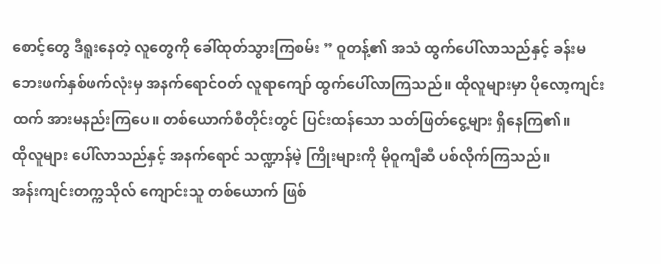စောင့်တွေ ဒီရူးနေတဲ့ လူတွေကို ခေါ်ထုတ်သွားကြစမ်း ” ဝူတန့်၏ အသံ ထွက်ပေါ်လာသည်နှင့် ခန်းမဘေးဖက်နှစ်ဖက်လုံးမှ အနက်ရောင်ဝတ် လူရာကျော် ထွက်ပေါ်လာကြသည်။ ထိုလူများမှာ ပိုလော့ကျင်းထက် အားမနည်းကြပေ။ တစ်ယောက်စီတိုင်းတွင် ပြင်းထန်သော သတ်ဖြတ်ငွေ့များ ရှိနေကြ၏။
ထိုလူများ ပေါ်လာသည်နှင့် အနက်ရောင် သဏ္ဍာန်မဲ့ ကြိုးများကို မိုဝူကျီဆီ ပစ်လိုက်ကြသည်။
အန်းကျင်းတက္ကသိုလ် ကျောင်းသူ တစ်ယောက် ဖြစ်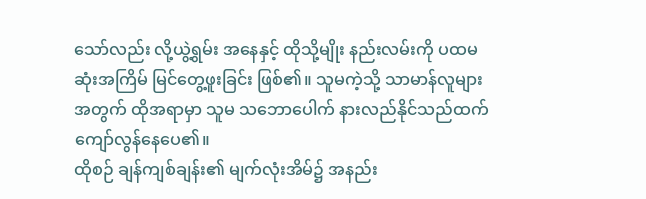သော်လည်း လို့ယွဲ့ရွမ်း အနေနှင့် ထိုသို့မျိုး နည်းလမ်းကို ပထမဆုံးအကြိမ် မြင်တွေ့ဖူးခြင်း ဖြစ်၏။ သူမကဲ့သို့ သာမာန်လူများအတွက် ထိုအရာမှာ သူမ သဘောပေါက် နားလည်နိုင်သည်ထက် ကျော်လွန်နေပေ၏။
ထိုစဉ် ချန်ကျစ်ချန်း၏ မျက်လုံးအိမ်၌ အနည်း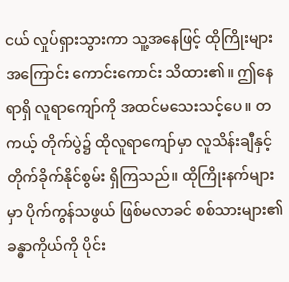ငယ် လှုပ်ရှားသွားကာ သူ့အနေဖြင့် ထိုကြိုးများအကြောင်း ကောင်းကောင်း သိထား၏။ ဤနေရာရှိ လူရာကျော်ကို အထင်မသေးသင့်ပေ။ တကယ့် တိုက်ပွဲ၌ ထိုလူရာကျော်မှာ လူသိန်းချီနှင့် တိုက်ခိုက်နိုင်စွမ်း ရှိကြသည်။ ထိုကြိုးနက်များမှာ ပိုက်ကွန်သဖွယ် ဖြစ်မလာခင် စစ်သားများ၏ ခန္ဓာကိုယ်ကို ပိုင်း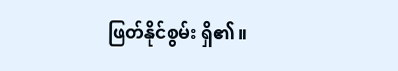ဖြတ်နိုင်စွမ်း ရှိ၏။